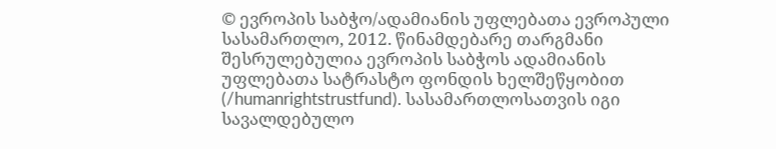© ევროპის საბჭო/ადამიანის უფლებათა ევროპული სასამართლო, 2012. წინამდებარე თარგმანი შესრულებულია ევროპის საბჭოს ადამიანის უფლებათა სატრასტო ფონდის ხელშეწყობით (/humanrightstrustfund). სასამართლოსათვის იგი სავალდებულო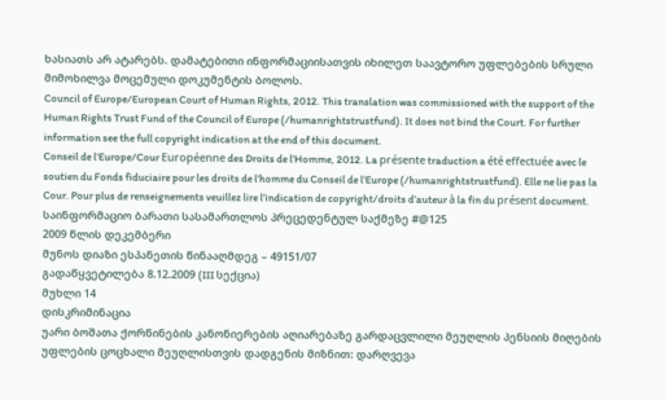ხასიათს არ ატარებს. დამატებითი ინფორმაციისათვის იხილეთ საავტორო უფლებების სრული მიმოხილვა მოცემული დოკუმენტის ბოლოს.
Council of Europe/European Court of Human Rights, 2012. This translation was commissioned with the support of the Human Rights Trust Fund of the Council of Europe (/humanrightstrustfund). It does not bind the Court. For further information see the full copyright indication at the end of this document.
Conseil de l’Europe/Cour Européenne des Droits de l’Homme, 2012. La présente traduction a été effectuée avec le soutien du Fonds fiduciaire pour les droits de l’homme du Conseil de l’Europe (/humanrightstrustfund). Elle ne lie pas la Cour. Pour plus de renseignements veuillez lire l’indication de copyright/droits d’auteur à la fin du présent document.
საინფორმაციო ბარათი სასამართლოს პრეცედენტულ საქმეზე #@125
2009 წლის დეკემბერი
მუნოს დიაზი ესპანეთის წინააღმდეგ – 49151/07
გადაწყვეტილება 8.12.2009 (III სექცია)
მუხლი 14
დისკრიმინაცია
უარი ბოშათა ქორწინების კანონიერების აღიარებაზე გარდაცვლილი მეუღლის პენსიის მიღების უფლების ცოცხალი მეუღლისთვის დადგენის მიზნით: დარღვევა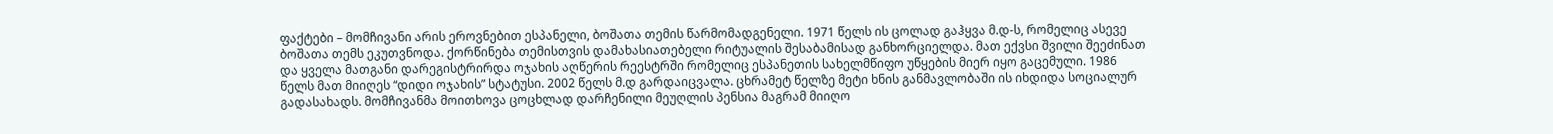ფაქტები – მომჩივანი არის ეროვნებით ესპანელი, ბოშათა თემის წარმომადგენელი. 1971 წელს ის ცოლად გაჰყვა მ.დ-ს, რომელიც ასევე ბოშათა თემს ეკუთვნოდა. ქორწინება თემისთვის დამახასიათებელი რიტუალის შესაბამისად განხორციელდა. მათ ექვსი შვილი შეეძინათ და ყველა მათგანი დარეგისტრირდა ოჯახის აღწერის რეესტრში რომელიც ესპანეთის სახელმწიფო უწყების მიერ იყო გაცემული. 1986 წელს მათ მიიღეს “დიდი ოჯახის” სტატუსი. 2002 წელს მ.დ გარდაიცვალა. ცხრამეტ წელზე მეტი ხნის განმავლობაში ის იხდიდა სოციალურ გადასახადს. მომჩივანმა მოითხოვა ცოცხლად დარჩენილი მეუღლის პენსია მაგრამ მიიღო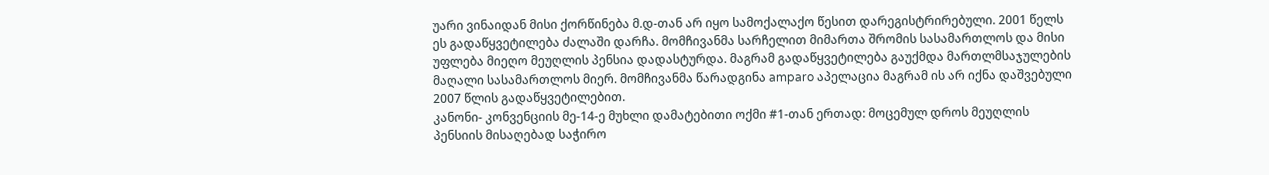უარი ვინაიდან მისი ქორწინება მ.დ-თან არ იყო სამოქალაქო წესით დარეგისტრირებული. 2001 წელს ეს გადაწყვეტილება ძალაში დარჩა. მომჩივანმა სარჩელით მიმართა შრომის სასამართლოს და მისი უფლება მიეღო მეუღლის პენსია დადასტურდა. მაგრამ გადაწყვეტილება გაუქმდა მართლმსაჯულების მაღალი სასამართლოს მიერ. მომჩივანმა წარადგინა amparo აპელაცია მაგრამ ის არ იქნა დაშვებული 2007 წლის გადაწყვეტილებით.
კანონი- კონვენციის მე-14-ე მუხლი დამატებითი ოქმი #1-თან ერთად: მოცემულ დროს მეუღლის პენსიის მისაღებად საჭირო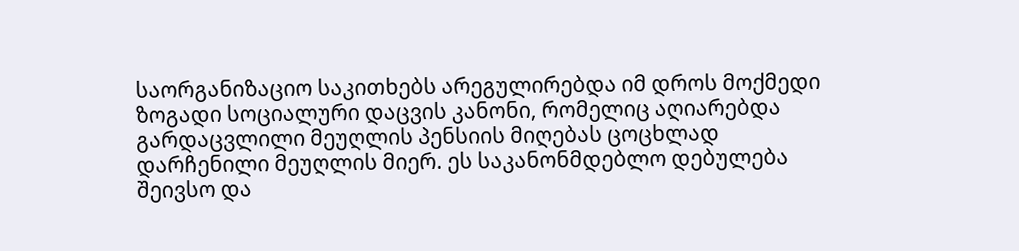საორგანიზაციო საკითხებს არეგულირებდა იმ დროს მოქმედი ზოგადი სოციალური დაცვის კანონი, რომელიც აღიარებდა გარდაცვლილი მეუღლის პენსიის მიღებას ცოცხლად დარჩენილი მეუღლის მიერ. ეს საკანონმდებლო დებულება შეივსო და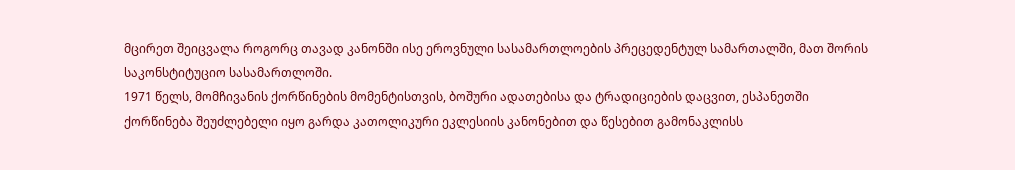მცირეთ შეიცვალა როგორც თავად კანონში ისე ეროვნული სასამართლოების პრეცედენტულ სამართალში, მათ შორის საკონსტიტუციო სასამართლოში.
1971 წელს, მომჩივანის ქორწინების მომენტისთვის, ბოშური ადათებისა და ტრადიციების დაცვით, ესპანეთში ქორწინება შეუძლებელი იყო გარდა კათოლიკური ეკლესიის კანონებით და წესებით გამონაკლისს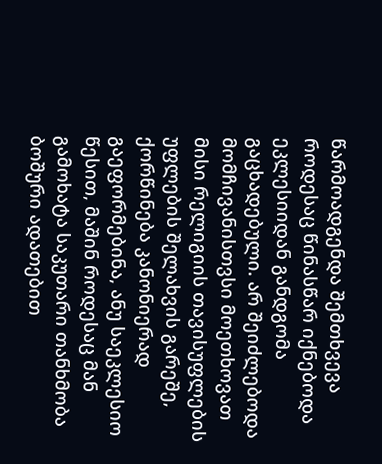წარმოადგენდა შემთხვევა როდესაც წინასწარ იქნებოდა ეკლესიიდან განდგომა გაცხადებული. არ შეიძლებოდა მომჩივანისთვსი მოეთხოვათ მისი რელიგიის თავისუფლების უფლების შელახვის გარეშე, ქორწინება კანონიერად გაეფორმებინა, ანუ საეკლესიო წესით, მაშინ როდესაც მან გამოხატა საკუთარი თანხმობა ბოშური ადათებით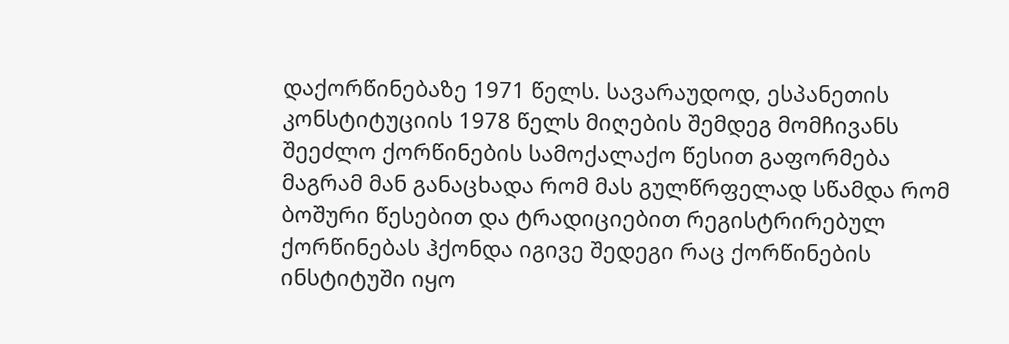დაქორწინებაზე 1971 წელს. სავარაუდოდ, ესპანეთის კონსტიტუციის 1978 წელს მიღების შემდეგ მომჩივანს შეეძლო ქორწინების სამოქალაქო წესით გაფორმება მაგრამ მან განაცხადა რომ მას გულწრფელად სწამდა რომ ბოშური წესებით და ტრადიციებით რეგისტრირებულ ქორწინებას ჰქონდა იგივე შედეგი რაც ქორწინების ინსტიტუში იყო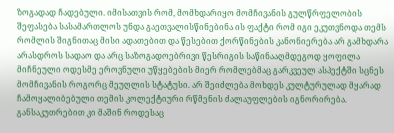ზოგადად ჩადებული. იმისათვის რომ, მომხდარიყო მომჩივანის გულწრფელობის შეფასება სასამართლოს უნდა გაეთვალისწინებინა ის ფაქტი რომ იგი ეკუთვნოდა თემს რომლის შიგნითაც მისი ადათებით და წესებით ქორწინების კანონიერება არ გამხდარა არასდროს სადაო და არც საზოგადოებრივი წესრიგის საწინააღმდეგოდ ყოფილა მიჩნეული ოდესმე ეროვნული უწყებების მიერ რომლებმაც გარკვეულ ასპექტში სცნეს მომჩივანის როგორც მეუღლის სტატუსი. არ შეიძლება მოხდეს კულტურულად მყარად ჩამოყალიბებული თემის კოლექტიური რწმენის ძალაუფლების იგნორირება. განსაკუთრებით კი მაშინ როდესაც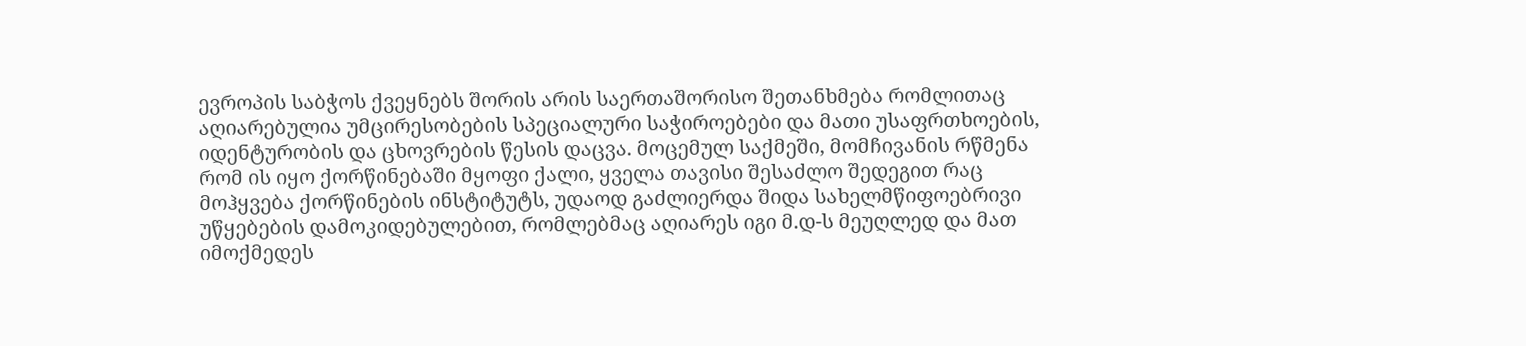ევროპის საბჭოს ქვეყნებს შორის არის საერთაშორისო შეთანხმება რომლითაც აღიარებულია უმცირესობების სპეციალური საჭიროებები და მათი უსაფრთხოების, იდენტურობის და ცხოვრების წესის დაცვა. მოცემულ საქმეში, მომჩივანის რწმენა რომ ის იყო ქორწინებაში მყოფი ქალი, ყველა თავისი შესაძლო შედეგით რაც მოჰყვება ქორწინების ინსტიტუტს, უდაოდ გაძლიერდა შიდა სახელმწიფოებრივი უწყებების დამოკიდებულებით, რომლებმაც აღიარეს იგი მ.დ-ს მეუღლედ და მათ იმოქმედეს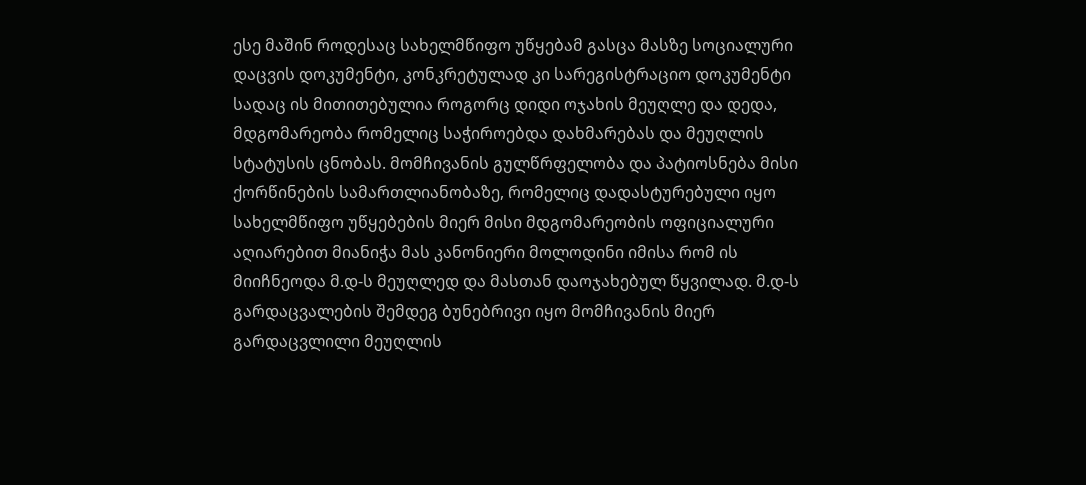ესე მაშინ როდესაც სახელმწიფო უწყებამ გასცა მასზე სოციალური დაცვის დოკუმენტი, კონკრეტულად კი სარეგისტრაციო დოკუმენტი სადაც ის მითითებულია როგორც დიდი ოჯახის მეუღლე და დედა, მდგომარეობა რომელიც საჭიროებდა დახმარებას და მეუღლის სტატუსის ცნობას. მომჩივანის გულწრფელობა და პატიოსნება მისი ქორწინების სამართლიანობაზე, რომელიც დადასტურებული იყო სახელმწიფო უწყებების მიერ მისი მდგომარეობის ოფიციალური აღიარებით მიანიჭა მას კანონიერი მოლოდინი იმისა რომ ის მიიჩნეოდა მ.დ-ს მეუღლედ და მასთან დაოჯახებულ წყვილად. მ.დ-ს გარდაცვალების შემდეგ ბუნებრივი იყო მომჩივანის მიერ გარდაცვლილი მეუღლის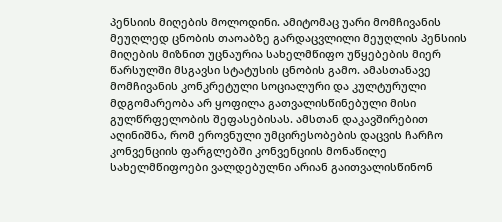პენსიის მიღების მოლოდინი. ამიტომაც უარი მომჩივანის მეუღლედ ცნობის თაოაბზე გარდაცვლილი მეუღლის პენსიის მიღების მიზნით უცნაურია სახელმწიფო უწყებების მიერ წარსულში მსგავსი სტატუსის ცნობის გამო. ამასთანავე მომჩივანის კონკრეტული სოციალური და კულტურული მდგომარეობა არ ყოფილა გათვალისწინებული მისი გულწრფელობის შეფასებისას. ამსთან დაკავშირებით აღინიშნა, რომ ეროვნული უმცირესობების დაცვის ჩარჩო კონვენციის ფარგლებში კონვენციის მონაწილე სახელმწიფოები ვალდებულნი არიან გაითვალისწინონ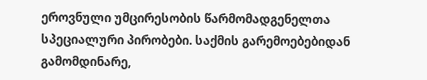ეროვნული უმცირესობის წარმომადგენელთა სპეციალური პირობები. საქმის გარემოებებიდან გამომდინარე,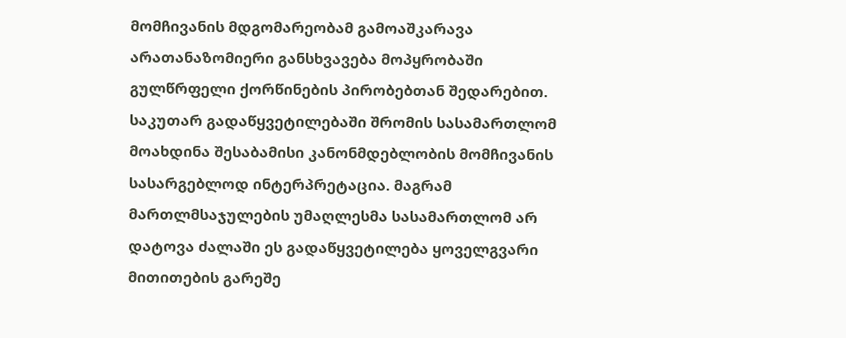მომჩივანის მდგომარეობამ გამოაშკარავა არათანაზომიერი განსხვავება მოპყრობაში გულწრფელი ქორწინების პირობებთან შედარებით. საკუთარ გადაწყვეტილებაში შრომის სასამართლომ მოახდინა შესაბამისი კანონმდებლობის მომჩივანის სასარგებლოდ ინტერპრეტაცია. მაგრამ მართლმსაჯულების უმაღლესმა სასამართლომ არ დატოვა ძალაში ეს გადაწყვეტილება ყოველგვარი მითითების გარეშე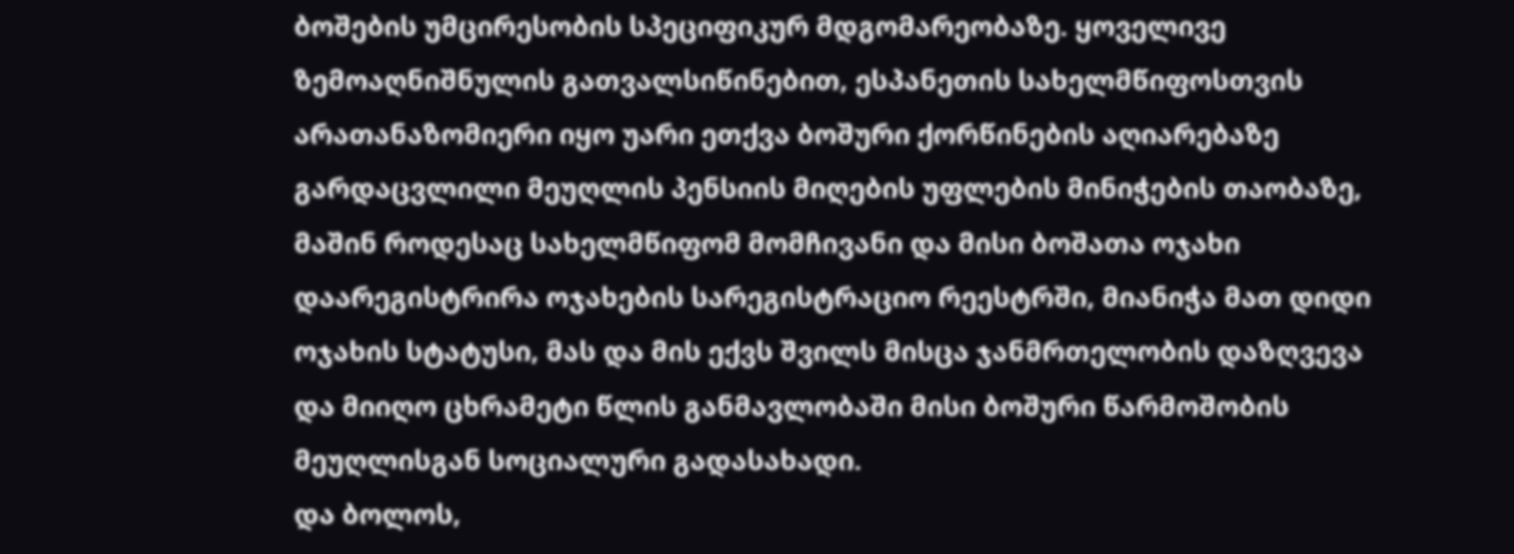ბოშების უმცირესობის სპეციფიკურ მდგომარეობაზე. ყოველივე ზემოაღნიშნულის გათვალსიწინებით, ესპანეთის სახელმწიფოსთვის არათანაზომიერი იყო უარი ეთქვა ბოშური ქორწინების აღიარებაზე გარდაცვლილი მეუღლის პენსიის მიღების უფლების მინიჭების თაობაზე, მაშინ როდესაც სახელმწიფომ მომჩივანი და მისი ბოშათა ოჯახი დაარეგისტრირა ოჯახების სარეგისტრაციო რეესტრში, მიანიჭა მათ დიდი ოჯახის სტატუსი, მას და მის ექვს შვილს მისცა ჯანმრთელობის დაზღვევა და მიიღო ცხრამეტი წლის განმავლობაში მისი ბოშური წარმოშობის მეუღლისგან სოციალური გადასახადი.
და ბოლოს,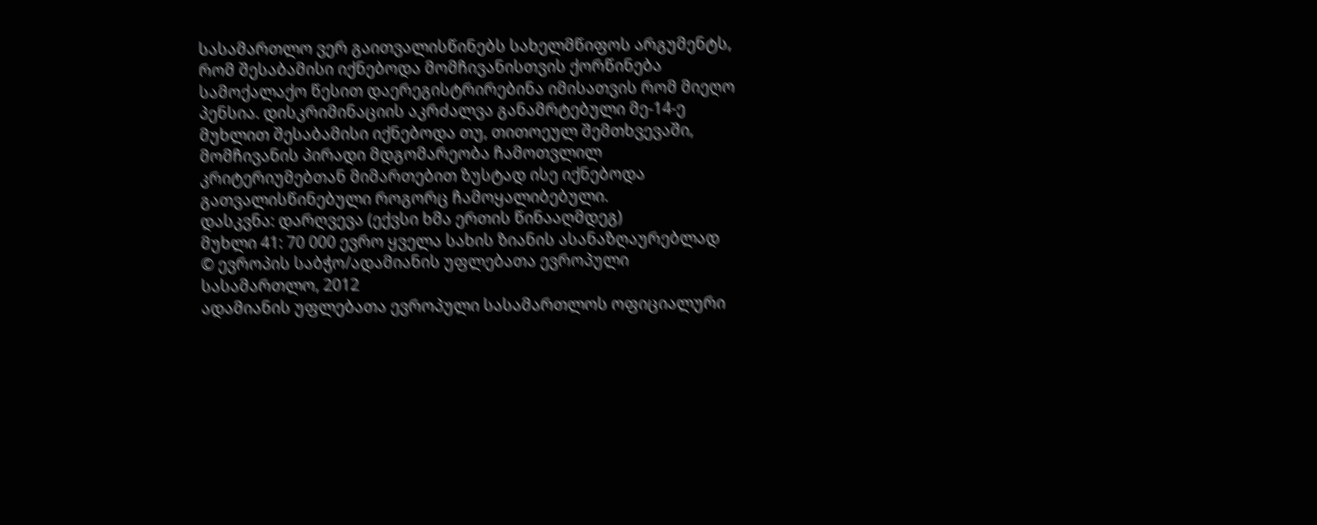სასამართლო ვერ გაითვალისწინებს სახელმწიფოს არგუმენტს, რომ შესაბამისი იქნებოდა მომჩივანისთვის ქორწინება სამოქალაქო წესით დაერეგისტრირებინა იმისათვის რომ მიეღო პენსია. დისკრიმინაციის აკრძალვა განამრტებული მე-14-ე მუხლით შესაბამისი იქნებოდა თუ, თითოეულ შემთხვევაში, მომჩივანის პირადი მდგომარეობა ჩამოთვლილ კრიტერიუმებთან მიმართებით ზუსტად ისე იქნებოდა გათვალისწინებული როგორც ჩამოყალიბებული.
დასკვნა: დარღვევა (ექვსი ხმა ერთის წინააღმდეგ)
მუხლი 41: 70 000 ევრო ყველა სახის ზიანის ასანაზღაურებლად
© ევროპის საბჭო/ადამიანის უფლებათა ევროპული სასამართლო, 2012
ადამიანის უფლებათა ევროპული სასამართლოს ოფიციალური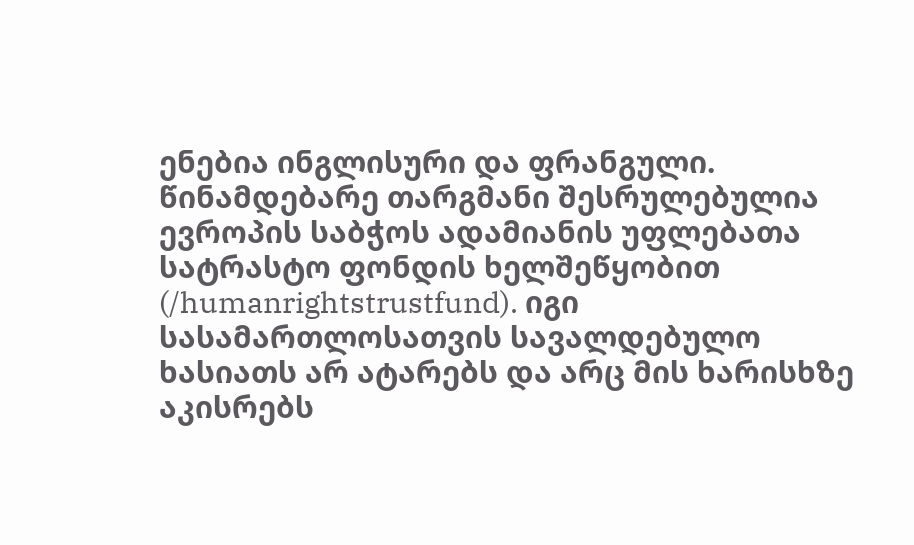ენებია ინგლისური და ფრანგული. წინამდებარე თარგმანი შესრულებულია ევროპის საბჭოს ადამიანის უფლებათა სატრასტო ფონდის ხელშეწყობით (/humanrightstrustfund). იგი სასამართლოსათვის სავალდებულო ხასიათს არ ატარებს და არც მის ხარისხზე აკისრებს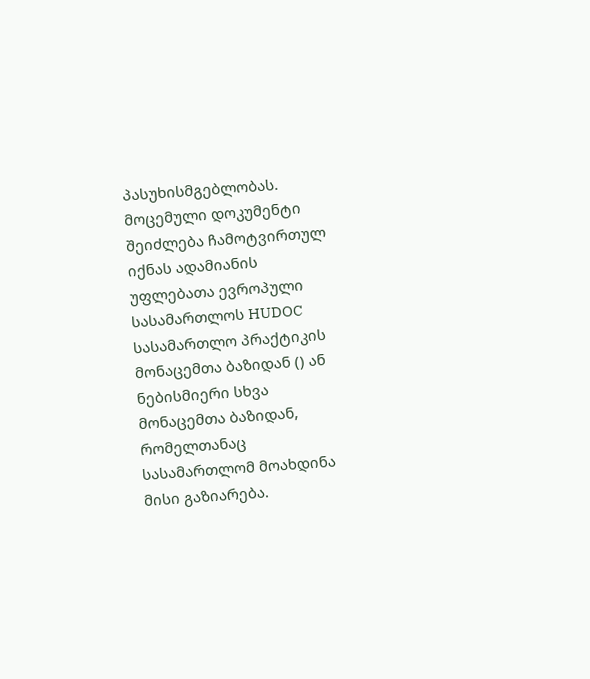პასუხისმგებლობას. მოცემული დოკუმენტი შეიძლება ჩამოტვირთულ იქნას ადამიანის უფლებათა ევროპული სასამართლოს HUDOC სასამართლო პრაქტიკის მონაცემთა ბაზიდან () ან ნებისმიერი სხვა მონაცემთა ბაზიდან, რომელთანაც სასამართლომ მოახდინა მისი გაზიარება.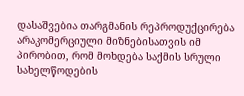დასაშვებია თარგმანის რეპროდუქცირება არაკომერციული მიზნებისათვის იმ პირობით, რომ მოხდება საქმის სრული სახელწოდების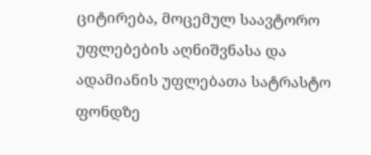ციტირება, მოცემულ საავტორო უფლებების აღნიშვნასა და ადამიანის უფლებათა სატრასტო ფონდზე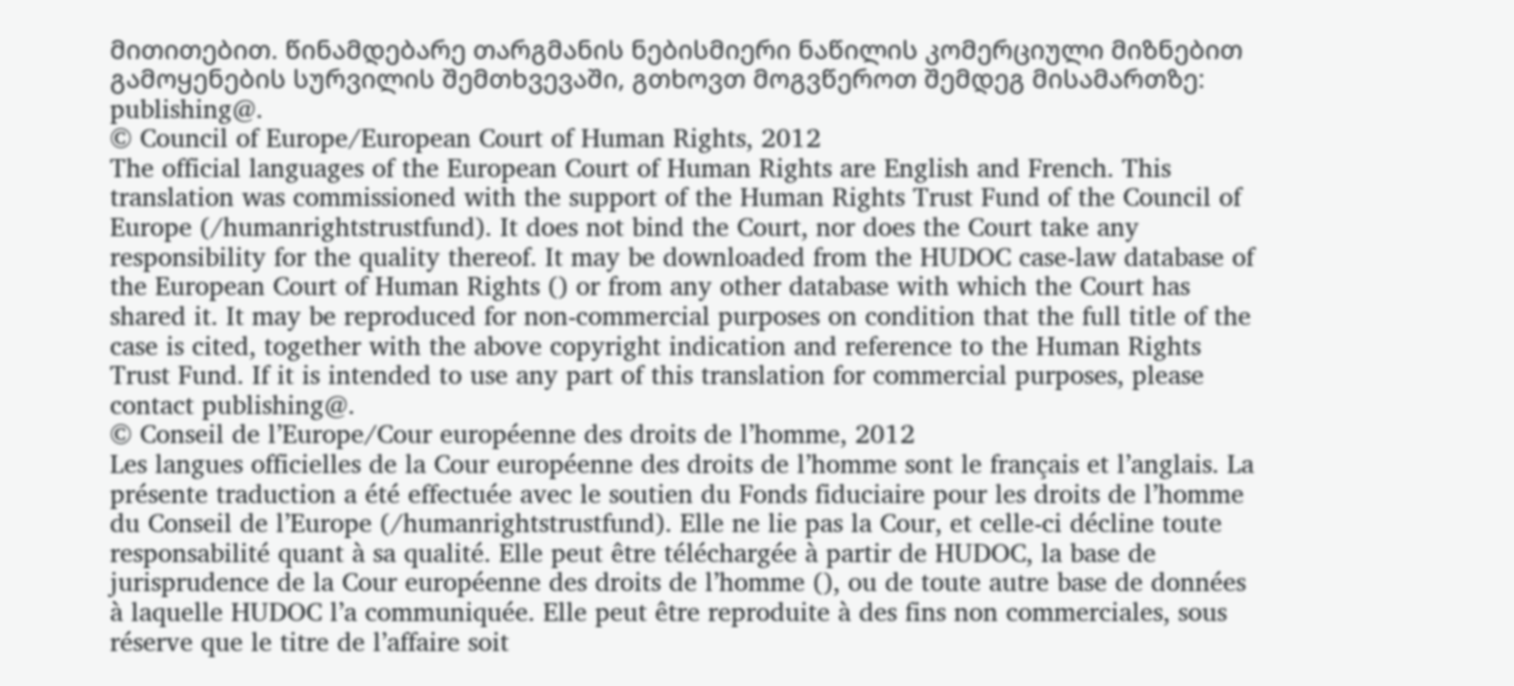მითითებით. წინამდებარე თარგმანის ნებისმიერი ნაწილის კომერციული მიზნებით გამოყენების სურვილის შემთხვევაში, გთხოვთ მოგვწეროთ შემდეგ მისამართზე: publishing@.
© Council of Europe/European Court of Human Rights, 2012
The official languages of the European Court of Human Rights are English and French. This translation was commissioned with the support of the Human Rights Trust Fund of the Council of Europe (/humanrightstrustfund). It does not bind the Court, nor does the Court take any responsibility for the quality thereof. It may be downloaded from the HUDOC case-law database of the European Court of Human Rights () or from any other database with which the Court has shared it. It may be reproduced for non-commercial purposes on condition that the full title of the case is cited, together with the above copyright indication and reference to the Human Rights Trust Fund. If it is intended to use any part of this translation for commercial purposes, please contact publishing@.
© Conseil de l’Europe/Cour européenne des droits de l’homme, 2012
Les langues officielles de la Cour européenne des droits de l’homme sont le français et l’anglais. La présente traduction a été effectuée avec le soutien du Fonds fiduciaire pour les droits de l’homme du Conseil de l’Europe (/humanrightstrustfund). Elle ne lie pas la Cour, et celle-ci décline toute responsabilité quant à sa qualité. Elle peut être téléchargée à partir de HUDOC, la base de jurisprudence de la Cour européenne des droits de l’homme (), ou de toute autre base de données à laquelle HUDOC l’a communiquée. Elle peut être reproduite à des fins non commerciales, sous réserve que le titre de l’affaire soit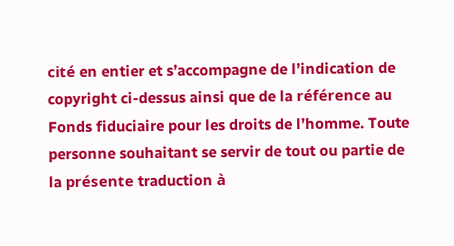cité en entier et s’accompagne de l’indication de copyright ci-dessus ainsi que de la référence au Fonds fiduciaire pour les droits de l’homme. Toute personne souhaitant se servir de tout ou partie de la présente traduction à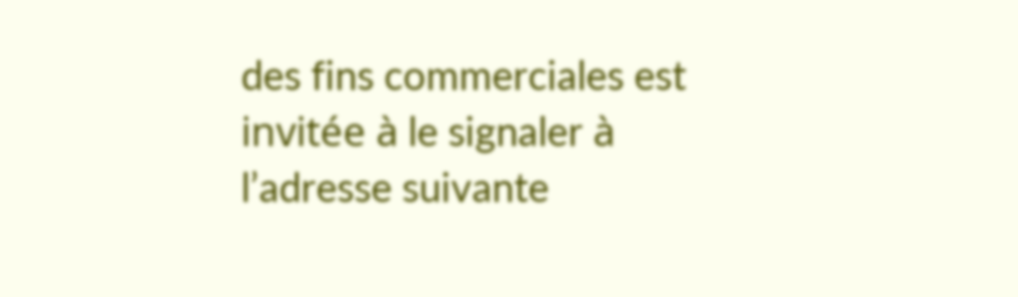des fins commerciales est invitée à le signaler à l’adresse suivante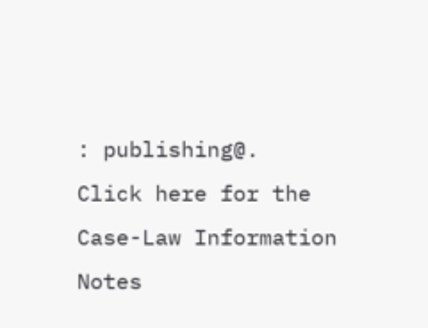: publishing@.
Click here for the Case-Law Information Notes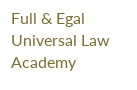Full & Egal Universal Law Academy